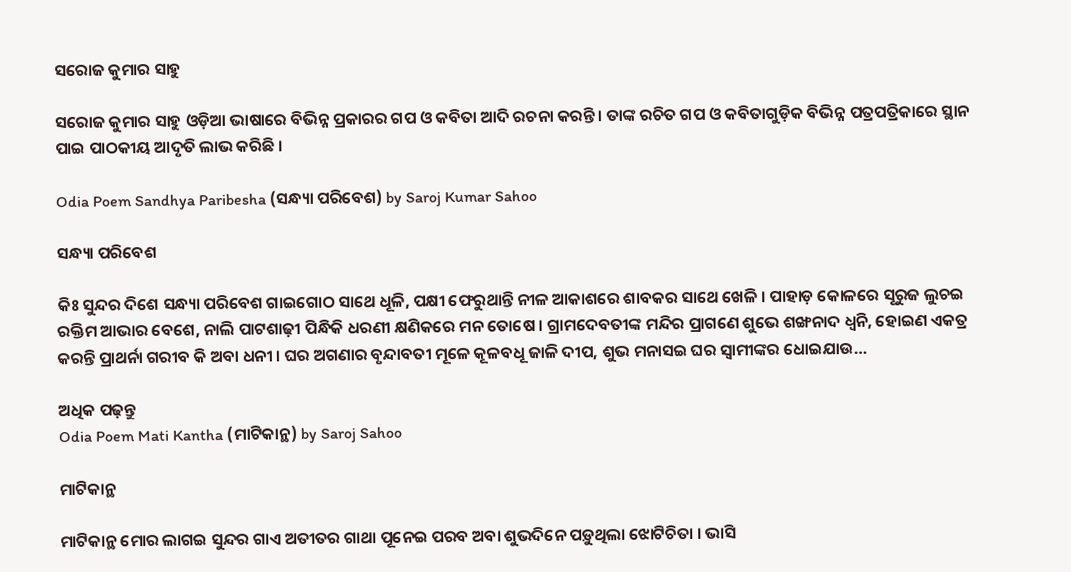ସରୋଜ କୁମାର ସାହୁ

ସରୋଜ କୁମାର ସାହୁ ଓଡ଼ିଆ ଭାଷାରେ ବିଭିନ୍ନ ପ୍ରକାରର ଗପ ଓ କବିତା ଆଦି ରଚନା କରନ୍ତି । ତାଙ୍କ ରଚିତ ଗପ ଓ କବିତାଗୁଡ଼ିକ ବିଭିନ୍ନ ପତ୍ରପତ୍ରିକାରେ ସ୍ଥାନ ପାଇ ପାଠକୀୟ ଆଦୃତି ଲାଭ କରିଛି ।

Odia Poem Sandhya Paribesha (ସନ୍ଧ୍ୟା ପରିବେଶ) by Saroj Kumar Sahoo

ସନ୍ଧ୍ୟା ପରିବେଶ

କିଃ ସୁନ୍ଦର ଦିଶେ ସନ୍ଧ୍ୟା ପରିବେଶ ଗାଇଗୋଠ ସାଥେ ଧୂଳି, ପକ୍ଷୀ ଫେରୁଥାନ୍ତି ନୀଳ ଆକାଶରେ ଶାବକର ସାଥେ ଖେଳି । ପାହାଡ଼ କୋଳରେ ସୂରୁଜ ଲୁଚଇ ରକ୍ତିମ ଆଭାର ବେଶେ, ନାଲି ପାଟଶାଢ଼ୀ ପିନ୍ଧିକି ଧରଣୀ କ୍ଷଣିକରେ ମନ ତୋଷେ । ଗ୍ରାମଦେବତୀଙ୍କ ମନ୍ଦିର ପ୍ରାଗଣେ ଶୁଭେ ଶଙ୍ଖନାଦ ଧ୍ୱନି, ହୋଇଣ ଏକତ୍ର କରନ୍ତି ପ୍ରାଥର୍ନା ଗରୀବ କି ଅବା ଧନୀ । ଘର ଅଗଣାର ବୃନ୍ଦାବତୀ ମୂଳେ କୂଳବଧୂ ଜାଳି ଦୀପ, ଶୁଭ ମନାସଇ ଘର ସ୍ୱାମୀଙ୍କର ଧୋଇଯାଉ…

ଅଧିକ ପଢ଼ନ୍ତୁ
Odia Poem Mati Kantha (ମାଟିକାନ୍ଥ) by Saroj Sahoo

ମାଟିକାନ୍ଥ

ମାଟିକାନ୍ଥ ମୋର ଲାଗଇ ସୁନ୍ଦର ଗାଏ ଅତୀତର ଗାଥା ପୂନେଇ ପରବ ଅବା ଶୁଭଦିନେ ପଡ଼ୁଥିଲା ଝୋଟିଚିତା । ଭାସି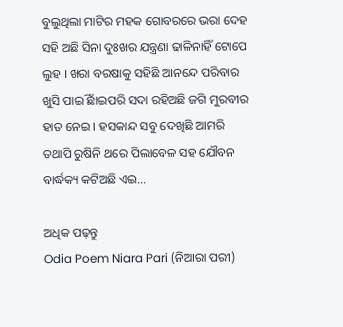ବୁଲୁଥିଲା ମାଟିର ମହକ ଗୋବରରେ ଭରା ଦେହ ସହି ଅଛି ସିନା ଦୁଃଖର ଯନ୍ତ୍ରଣା ଢାଳିନାହିଁ ଟୋପେ ଲୁହ । ଖରା ବରଷାକୁ ସହିଛି ଆନନ୍ଦେ ପରିବାର ଖୁସି ପାଇିଁ ଛାଇପରି ସଦା ରହିଅଛି ଜଗି ମୁରବୀର ହାତ ନେଇ । ହସକାନ୍ଦ ସବୁ ଦେଖିଛି ଆମରି ତଥାପି ରୁଷିନି ଥରେ ପିଲାବେଳ ସହ ଯୌବନ ବାର୍ଦ୍ଧକ୍ୟ କଟିଅଛି ଏଇ…

ଅଧିକ ପଢ଼ନ୍ତୁ
Odia Poem Niara Pari (ନିଆରା ପରୀ)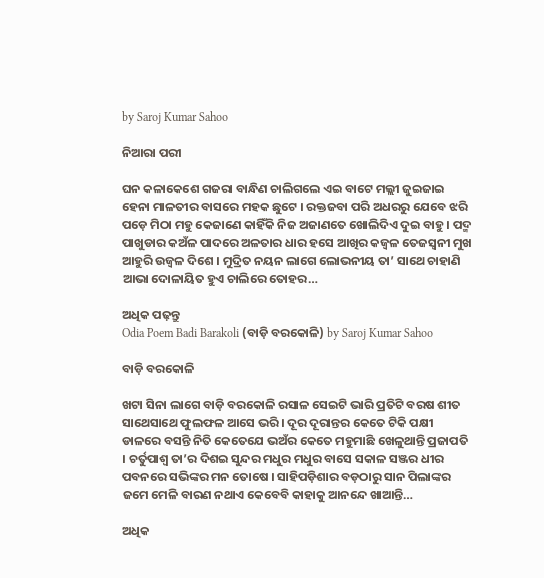by Saroj Kumar Sahoo

ନିଆରା ପରୀ

ଘନ କଳାକେଶେ ଗଜରା ବାନ୍ଧିଣ ଚାଲିଗଲେ ଏଇ ବାଟେ ମଲ୍ଲୀ ଜୁଇଜାଇ ହେନା ମାଳତୀର ବାସରେ ମହକ ଛୁଟେ । ରକ୍ତଜବା ପରି ଅଧରରୁ ଯେବେ ଝରି ପଡ଼େ ମିଠା ମହୁ କେଜାଣେ କାହିଁକି ନିଜ ଅଜାଣତେ ଖୋଲିଦିଏ ଦୁଇ ବାହୁ । ପଦ୍ମ ପାଖୁଡାର କଅଁଳ ପାଦରେ ଅଳତାର ଧାର ହସେ ଆଖିର କଜ୍ୱଳ ତେଜସ୍ୱନୀ ମୁଖ ଆହୁରି ଉଜ୍ୱଳ ଦିଶେ । ମୁଦ୍ରିତ ନୟନ ଲାଗେ ଲୋଭନୀୟ ତା’ ସାଥେ ଚାହାଣି ଆଭା ଦୋଳାୟିତ ହୁଏ ଚାଲିରେ ତୋହର…

ଅଧିକ ପଢ଼ନ୍ତୁ
Odia Poem Badi Barakoli (ବାଡ଼ି ବରକୋଳି) by Saroj Kumar Sahoo

ବାଡ଼ି ବରକୋଳି

ଖଟା ସିନା ଲାଗେ ବାଡ଼ି ବରକୋଳି ରସାଳ ସେଇଟି ଭାରି ପ୍ରତିଟି ବରଷ ଶୀତ ସାଥେସାଥେ ଫୁଲଫଳ ଆସେ ଭରି । ଦୂର ଦୂରାନ୍ତର କେତେ ଟିକି ପକ୍ଷୀ ଡାଳରେ ବସନ୍ତି ନିତି କେତେଯେ ଭଅଁର କେତେ ମହୁମାଛି ଖେଳୁଥାନ୍ତି ପ୍ରଜାପତି । ଚର୍ତୁପାଶ୍ୱ ତା’ର ଦିଶଇ ସୁନ୍ଦର ମଧୁର ମଧୁର ବାସେ ସକାଳ ସଞ୍ଜର ଧୀର ପବନରେ ସଭିଙ୍କର ମନ ତୋଷେ । ସାହିପଡ଼ିଶାର ବଡ଼ଠାରୁ ସାନ ପିଲାଙ୍କର ଜମେ ମେଳି ବାରଣ ନଥାଏ କେବେବି କାହାକୁ ଆନନ୍ଦେ ଖାଆନ୍ତି…

ଅଧିକ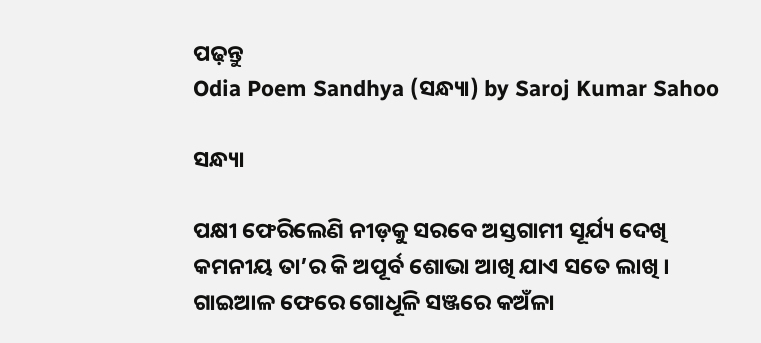ପଢ଼ନ୍ତୁ
Odia Poem Sandhya (ସନ୍ଧ୍ୟା) by Saroj Kumar Sahoo

ସନ୍ଧ୍ୟା

ପକ୍ଷୀ ଫେରିଲେଣି ନୀଡ଼କୁ ସରବେ ଅସ୍ତଗାମୀ ସୂର୍ଯ୍ୟ ଦେଖି କମନୀୟ ତା’ର କି ଅପୂର୍ବ ଶୋଭା ଆଖି ଯାଏ ସତେ ଲାଖି । ଗାଇଆଳ ଫେରେ ଗୋଧୂଳି ସଞ୍ଜରେ କଅଁଳା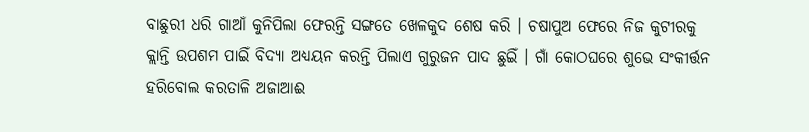ବାଛୁରୀ ଧରି ଗାଆଁ କୁନିପିଲା ଫେରନ୍ତି ସଙ୍ଗତେ ଖେଳକୁଦ ଶେଷ କରି । ଚଷାପୁଅ ଫେରେ ନିଜ କୁଟୀରକୁ କ୍ଲାନ୍ତି ଉପଶମ ପାଇିଁ ବିଦ୍ୟା ଅଧ୍ୟୟନ କରନ୍ତି ପିଲାଏ ଗୁରୁଜନ ପାଦ ଛୁଇିଁ । ଗାଁ କୋଠଘରେ ଶୁଭେ ସଂକୀର୍ତ୍ତନ ହରିବୋଲ କରତାଳି ଅଜାଆଈ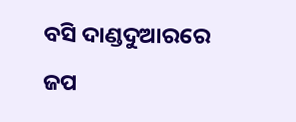ବସି ଦାଣ୍ଡଦୁଆରରେ ଜପ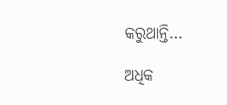କରୁଥାନ୍ତି…

ଅଧିକ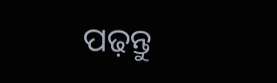ପଢ଼ନ୍ତୁ